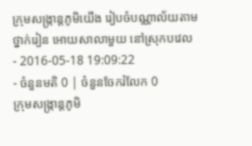ក្រុមសង្ក្រាន្តភូមិយើង រៀបចំបណ្ណាល័យតាមថ្នាក់រៀន អោយសាលាមួយ នៅស្រុកបវេល
- 2016-05-18 19:09:22
- ចំនួនមតិ 0 | ចំនួនចែករំលែក 0
ក្រុមសង្ក្រាន្តភូមិ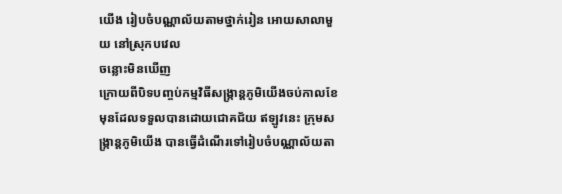យើង រៀបចំបណ្ណាល័យតាមថ្នាក់រៀន អោយសាលាមួយ នៅស្រុកបវេល
ចន្លោះមិនឃើញ
ក្រោយពីបិទបញ្ចប់កម្មវិធីសង្ក្រាន្តភូមិយើងចប់កាលខែមុនដែលទទួលបានដោយជោគជ័យ ឥឡូវនេះ ក្រុមសង្ក្រាន្តភូមិយើង បានធ្វើដំណើរទៅរៀបចំបណ្ណាល័យតា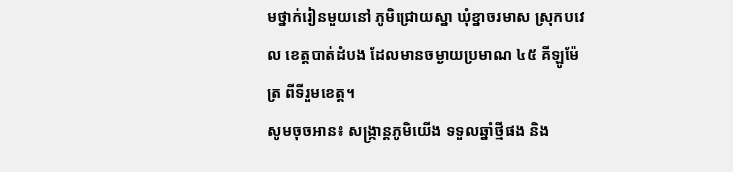មថ្នាក់រៀនមួយនៅ ភូមិជ្រោយស្នា ឃុំខ្នាចរមាស ស្រុកបវេល ខេត្តបាត់ដំបង ដែលមានចម្ងាយប្រមាណ ៤៥ គីឡូម៉ែត្រ ពីទីរួមខេត្ត។
សូមចុចអាន៖ សង្ក្រាន្តភូមិយើង ទទួលឆ្នាំថ្មីផង និង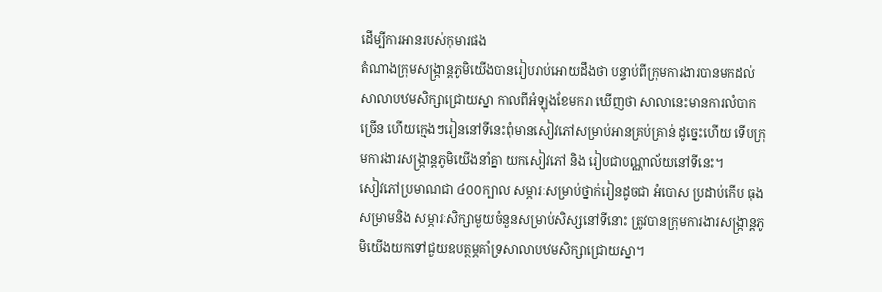ដើម្បីការអានរបស់កុមារផង
តំណាងក្រុមសង្ក្រាន្តភូមិយើងបានរៀបរាប់អោយដឹងថា បន្ទាប់ពីក្រុមការងារបានមកដល់សាលាបឋមសិក្សាជ្រោយស្នា កាលពីអំឡុងខែមករា ឃើញថា សាលានេះមានការលំបាកច្រើន ហើយក្មេងៗរៀននៅទីនេះពុំមានសៀវភៅសម្រាប់អានគ្រប់គ្រាន់ ដូច្នេះហើយ ទើបក្រុមការងារសង្ក្រាន្តភូមិយើងនាំគ្នា យកសៀវភៅ និង រៀបជាបណ្ណាល័យនៅទីនេះ។
សៀវភៅប្រមាណជា ៤០០ក្បាល សម្ភារៈសម្រាប់ថ្នាក់រៀនដូចជា អំបោស ប្រដាប់កើប ធុងសម្រាមនិង សម្ភារៈសិក្សាមួយចំនួនសម្រាប់សិស្សនៅទីនោះ ត្រូវបានក្រុមការងារសង្ក្រាន្តភូមិយើងយកទៅជួយឧបត្ថម្ភគាំទ្រសាលាបឋមសិក្សាជ្រោយស្នា។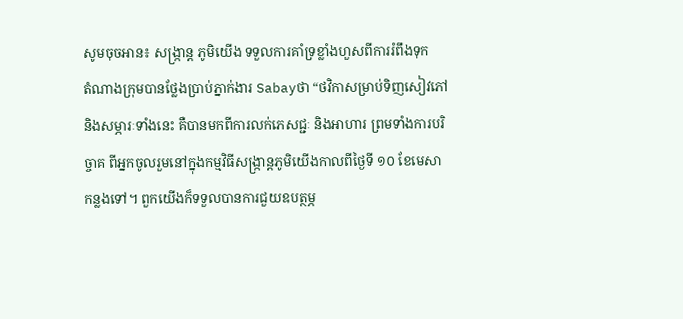សូមចុចអាន៖ សង្ក្រាន្ត ភូមិយើង ទទួលការគាំទ្រខ្លាំងហួសពីការរំពឹងទុក
តំណាងក្រុមបានថ្លែងប្រាប់ភ្នាក់ងារ Sabayថា “ថវិកាសម្រាប់ទិញសៀវភៅ និងសម្ភារៈទាំងនេះ គឺបានមកពីការលក់ភេសជ្ជៈ និងអាហារ ព្រមទាំងការបរិច្ចាគ ពីអ្នកចូលរួមនៅក្នុងកម្មវិធីសង្ក្រាន្តភូមិយើងកាលពីថ្ងៃទី ១០ ខែមេសា កន្លងទៅ។ ពួកយើងក៏ទទួលបានការជួយឧបត្ថម្ភ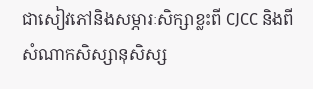ជាសៀវភៅនិងសម្ភារៈសិក្សាខ្លះពី CJCC និងពីសំណាកសិស្សានុសិស្ស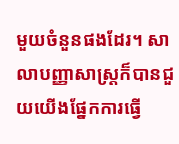មួយចំនួនផងដែរ។ សាលាបញ្ញាសាស្ត្រក៏បានជួយយើងផ្នែកការធ្វើ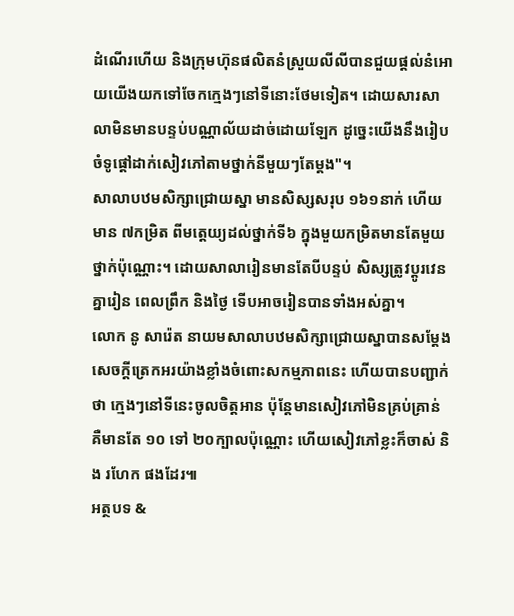ដំណើរហើយ និងក្រុមហ៊ុនផលិតនំស្រួយលីលីបានជួយផ្ដល់នំអោយយើងយកទៅចែកក្មេងៗនៅទីនោះថែមទៀត។ ដោយសារសាលាមិនមានបន្ទប់បណ្ណាល័យដាច់ដោយឡែក ដូច្នេះយើងនឹងរៀបចំទូផ្ដៅដាក់សៀវភៅតាមថ្នាក់នីមួយៗតែម្តង"។
សាលាបឋមសិក្សាជ្រោយស្នា មានសិស្សសរុប ១៦១នាក់ ហើយមាន ៧កម្រិត ពីមត្តេយ្យដល់ថ្នាក់ទី៦ ក្នុងមួយកម្រិតមានតែមួយថ្នាក់ប៉ុណ្ណោះ។ ដោយសាលារៀនមានតែបីបន្ទប់ សិស្សត្រូវប្ដូរវេនគ្នារៀន ពេលព្រឹក និងថ្ងៃ ទើបអាចរៀនបានទាំងអស់គ្នា។
លោក នូ សារ៉េត នាយមសាលាបឋមសិក្សាជ្រោយស្នាបានសម្ដែងសេចក្ដីត្រេកអរយ៉ាងខ្លាំងចំពោះសកម្មភាពនេះ ហើយបានបញ្ជាក់ថា ក្មេងៗនៅទីនេះចូលចិត្តអាន ប៉ុន្តែមានសៀវភៅមិនគ្រប់គ្រាន់ គឺមានតែ ១០ ទៅ ២០ក្បាលប៉ុណ្ណោះ ហើយសៀវភៅខ្លះក៏ចាស់ និង រហែក ផងដែរ៕
អត្ថបទ &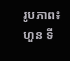រូបភាព៖ ហួន ទី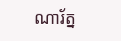ណារ័ត្ន